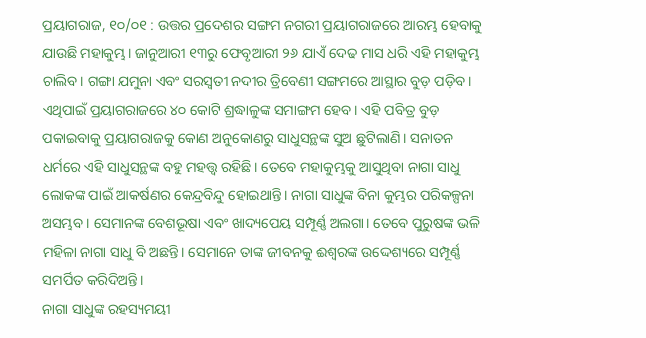ପ୍ରୟାଗରାଜ, ୧୦/୦୧ : ଉତ୍ତର ପ୍ରଦେଶର ସଙ୍ଗମ ନଗରୀ ପ୍ରୟାଗରାଜରେ ଆରମ୍ଭ ହେବାକୁ ଯାଉଛି ମହାକୁମ୍ଭ। ଜାନୁଆରୀ ୧୩ରୁ ଫେବୃଆରୀ ୨୬ ଯାଏଁ ଦେଢ ମାସ ଧରି ଏହି ମହାକୁମ୍ଭ ଚାଲିବ। ଗଙ୍ଗା ଯମୁନା ଏବଂ ସରସ୍ଵତୀ ନଦୀର ତ୍ରିବେଣୀ ସଙ୍ଗମରେ ଆସ୍ଥାର ବୁଡ଼ ପଡ଼ିବ। ଏଥିପାଇଁ ପ୍ରୟାଗରାଜରେ ୪୦ କୋଟି ଶ୍ରଦ୍ଧାଳୁଙ୍କ ସମାଙ୍ଗମ ହେବ। ଏହି ପବିତ୍ର ବୁଡ଼ ପକାଇବାକୁ ପ୍ରୟାଗରାଜକୁ କୋଣ ଅନୁକୋଣରୁ ସାଧୁସନ୍ଥଙ୍କ ସୁଅ ଛୁଟିଲାଣି। ସନାତନ ଧର୍ମରେ ଏହି ସାଧୁସନ୍ଥଙ୍କ ବହୁ ମହତ୍ତ୍ଵ ରହିଛି। ତେବେ ମହାକୁମ୍ଭକୁ ଆସୁଥିବା ନାଗା ସାଧୁ ଲୋକଙ୍କ ପାଇଁ ଆକର୍ଷଣର କେନ୍ଦ୍ରବିନ୍ଦୁ ହୋଇଥାନ୍ତି। ନାଗା ସାଧୁଙ୍କ ବିନା କୁମ୍ଭର ପରିକଳ୍ପନା ଅସମ୍ଭବ। ସେମାନଙ୍କ ବେଶଭୂଷା ଏବଂ ଖାଦ୍ୟପେୟ ସମ୍ପୂର୍ଣ୍ଣ ଅଲଗା। ତେବେ ପୁରୁଷଙ୍କ ଭଳି ମହିଳା ନାଗା ସାଧୁ ବି ଅଛନ୍ତି। ସେମାନେ ତାଙ୍କ ଜୀବନକୁ ଈଶ୍ଵରଙ୍କ ଉଦ୍ଦେଶ୍ୟରେ ସମ୍ପୂର୍ଣ୍ଣ ସମର୍ପିତ କରିଦିଅନ୍ତି।
ନାଗା ସାଧୁଙ୍କ ରହସ୍ୟମୟୀ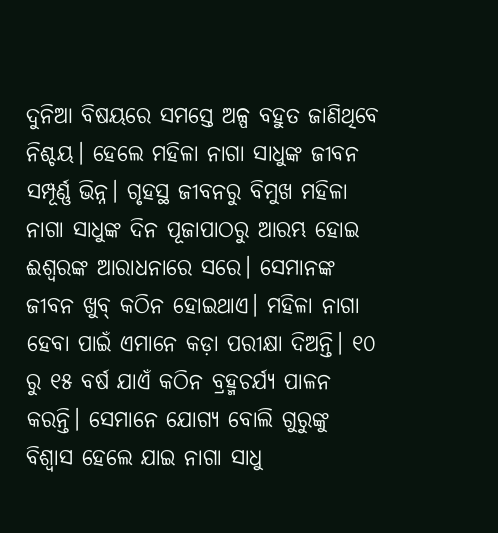ଦୁନିଆ ବିଷୟରେ ସମସ୍ତେ ଅଳ୍ପ ବହୁତ ଜାଣିଥିବେ ନିଶ୍ଚୟ। ହେଲେ ମହିଳା ନାଗା ସାଧୁଙ୍କ ଜୀବନ ସମ୍ପୂର୍ଣ୍ଣ ଭିନ୍ନ। ଗୃହସ୍ଥ ଜୀବନରୁ ବିମୁଖ ମହିଳା ନାଗା ସାଧୁଙ୍କ ଦିନ ପୂଜାପାଠରୁ ଆରମ୍ଭ ହୋଇ ଈଶ୍ଵରଙ୍କ ଆରାଧନାରେ ସରେ। ସେମାନଙ୍କ ଜୀବନ ଖୁବ୍ କଠିନ ହୋଇଥାଏ। ମହିଳା ନାଗା ହେବା ପାଇଁ ଏମାନେ କଡ଼ା ପରୀକ୍ଷା ଦିଅନ୍ତି। ୧୦ ରୁ ୧୫ ବର୍ଷ ଯାଏଁ କଠିନ ବ୍ରହ୍ମଚର୍ଯ୍ୟ ପାଳନ କରନ୍ତି। ସେମାନେ ଯୋଗ୍ୟ ବୋଲି ଗୁରୁଙ୍କୁ ବିଶ୍ଵାସ ହେଲେ ଯାଇ ନାଗା ସାଧୁ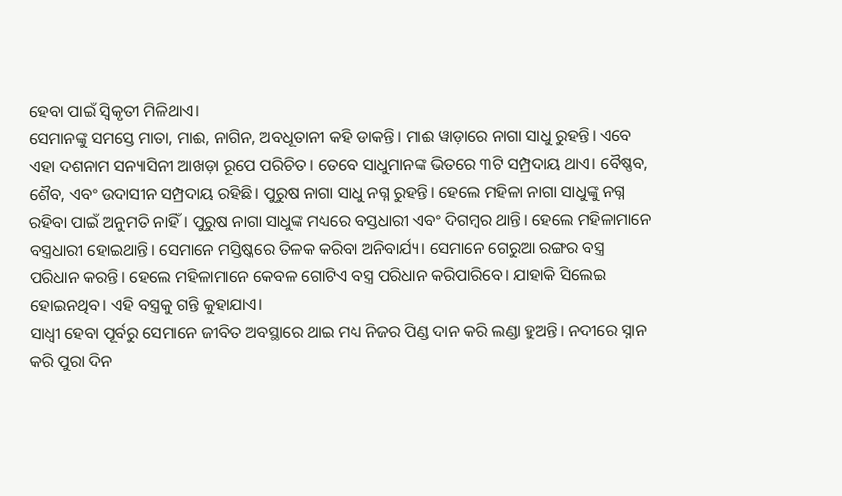ହେବା ପାଇଁ ସ୍ଵିକୃତୀ ମିଳିଥାଏ।
ସେମାନଙ୍କୁ ସମସ୍ତେ ମାତା, ମାଈ, ନାଗିନ, ଅବଧୂତାନୀ କହି ଡାକନ୍ତି। ମାଈ ୱାଡ଼ାରେ ନାଗା ସାଧୁ ରୁହନ୍ତି। ଏବେ ଏହା ଦଶନାମ ସନ୍ୟାସିନୀ ଆଖଡ଼ା ରୂପେ ପରିଚିତ। ତେବେ ସାଧୁମାନଙ୍କ ଭିତରେ ୩ଟି ସମ୍ପ୍ରଦାୟ ଥାଏ। ବୈଷ୍ଣବ, ଶୈବ, ଏବଂ ଉଦାସୀନ ସମ୍ପ୍ରଦାୟ ରହିଛି। ପୁରୁଷ ନାଗା ସାଧୁ ନଗ୍ନ ରୁହନ୍ତି। ହେଲେ ମହିଳା ନାଗା ସାଧୁଙ୍କୁ ନଗ୍ନ ରହିବା ପାଇଁ ଅନୁମତି ନାହିଁ। ପୁରୁଷ ନାଗା ସାଧୁଙ୍କ ମଧ୍ୟରେ ବସ୍ତଧାରୀ ଏବଂ ଦିଗମ୍ଵର ଥାନ୍ତି। ହେଲେ ମହିଳାମାନେ ବସ୍ତ୍ରଧାରୀ ହୋଇଥାନ୍ତି। ସେମାନେ ମସ୍ତିଷ୍କରେ ତିଳକ କରିବା ଅନିବାର୍ଯ୍ୟ। ସେମାନେ ଗେରୁଆ ରଙ୍ଗର ବସ୍ତ୍ର ପରିଧାନ କରନ୍ତି। ହେଲେ ମହିଳାମାନେ କେବଳ ଗୋଟିଏ ବସ୍ତ୍ର ପରିଧାନ କରିପାରିବେ। ଯାହାକି ସିଲେଇ ହୋଇନଥିବ। ଏହି ବସ୍ତ୍ରକୁ ଗନ୍ତି କୁହାଯାଏ।
ସାଧ୍ଵୀ ହେବା ପୂର୍ବରୁ ସେମାନେ ଜୀବିତ ଅବସ୍ଥାରେ ଥାଇ ମଧ୍ୟ ନିଜର ପିଣ୍ଡ ଦାନ କରି ଲଣ୍ଡା ହୁଅନ୍ତି। ନଦୀରେ ସ୍ନାନ କରି ପୁରା ଦିନ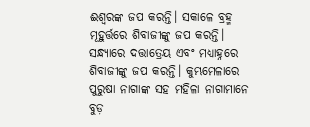ଈଶ୍ଵରଙ୍କ ଜପ କରନ୍ତି। ସକାଳେ ବ୍ରହ୍ମ ମୂହୁର୍ତ୍ତରେ ଶିବାଜୀଙ୍କୁ ଜପ କରନ୍ତି। ସନ୍ଧ୍ୟାରେ ଦତ୍ତାତ୍ରେୟ ଏବଂ ମଧ୍ୟାହ୍ନରେ ଶିବାଜୀଙ୍କୁ ଜପ କରନ୍ତି। କୁମ୍ଭମେଳାରେ ପୁରୁଷା ନାଗାଙ୍କ ସହ ମହିଳା ନାଗାମାନେ ବୁଡ଼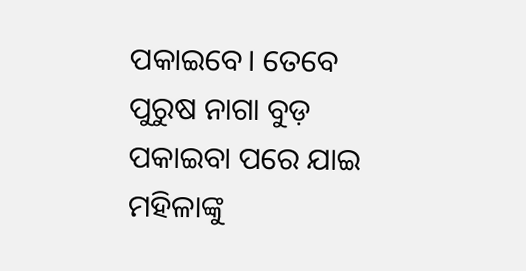ପକାଇବେ। ତେବେ ପୁରୁଷ ନାଗା ବୁଡ଼ ପକାଇବା ପରେ ଯାଇ ମହିଳାଙ୍କୁ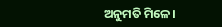ଅନୁମତି ମିଳେ।